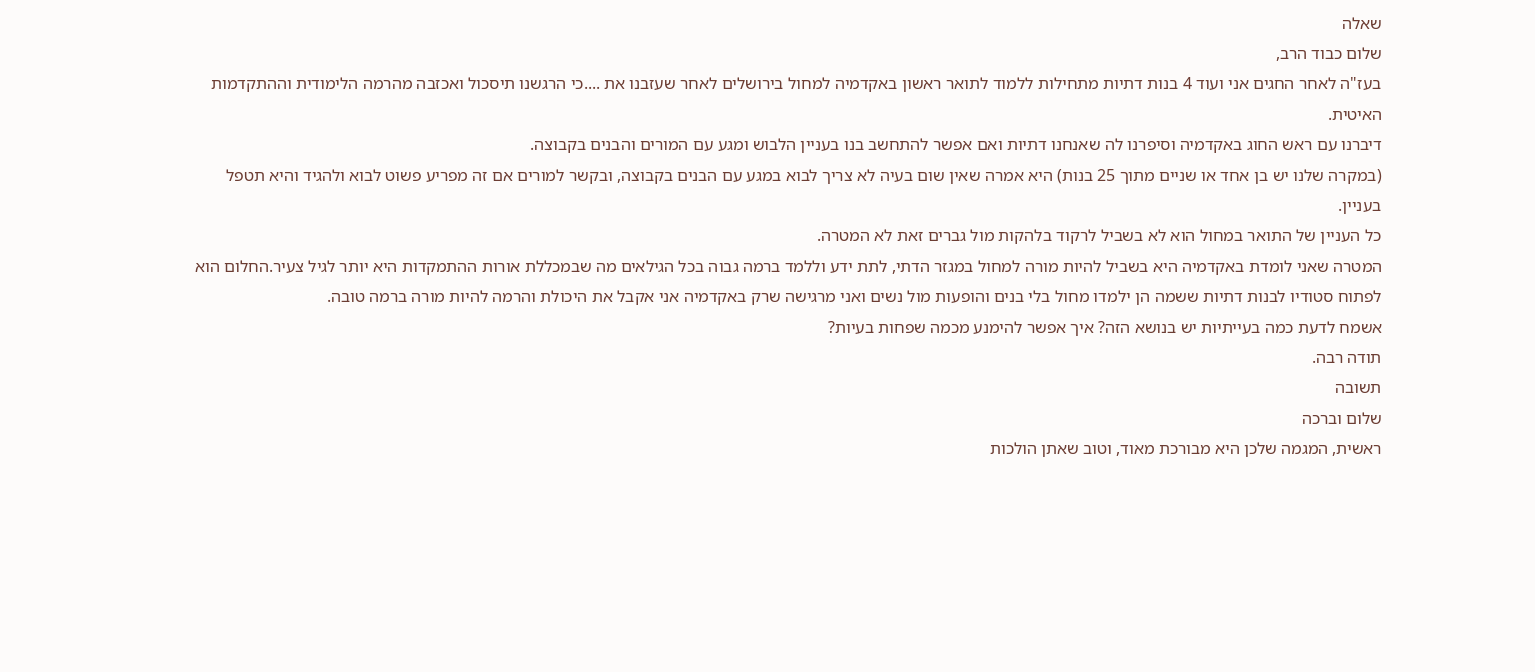שאלה
שלום כבוד הרב,
בעז"ה לאחר החגים אני ועוד 4 בנות דתיות מתחילות ללמוד לתואר ראשון באקדמיה למחול בירושלים לאחר שעזבנו את ....כי הרגשנו תיסכול ואכזבה מהרמה הלימודית וההתקדמות האיטית.
דיברנו עם ראש החוג באקדמיה וסיפרנו לה שאנחנו דתיות ואם אפשר להתחשב בנו בעניין הלבוש ומגע עם המורים והבנים בקבוצה.
(במקרה שלנו יש בן אחד או שניים מתוך 25 בנות) היא אמרה שאין שום בעיה לא צריך לבוא במגע עם הבנים בקבוצה, ובקשר למורים אם זה מפריע פשוט לבוא ולהגיד והיא תטפל בעניין.
כל העניין של התואר במחול הוא לא בשביל לרקוד בלהקות מול גברים זאת לא המטרה.
המטרה שאני לומדת באקדמיה היא בשביל להיות מורה למחול במגזר הדתי, לתת ידע וללמד ברמה גבוה בכל הגילאים מה שבמכללת אורות ההתמקדות היא יותר לגיל צעיר.החלום הוא לפתוח סטודיו לבנות דתיות ששמה הן ילמדו מחול בלי בנים והופעות מול נשים ואני מרגישה שרק באקדמיה אני אקבל את היכולת והרמה להיות מורה ברמה טובה.
אשמח לדעת כמה בעייתיות יש בנושא הזה? איך אפשר להימנע מכמה שפחות בעיות?
תודה רבה.
תשובה
שלום וברכה
ראשית, המגמה שלכן היא מבורכת מאוד, וטוב שאתן הולכות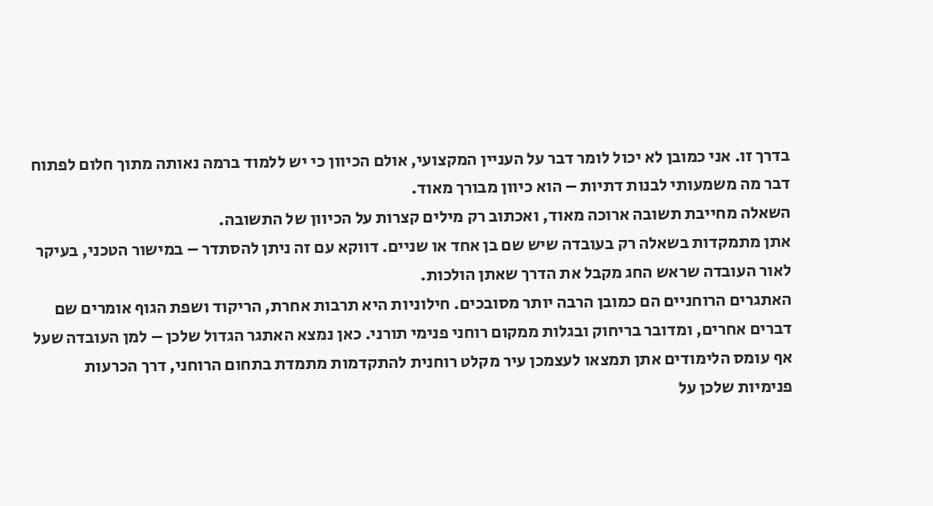בדרך זו. אני כמובן לא יכול לומר דבר על העניין המקצועי, אולם הכיוון כי יש ללמוד ברמה נאותה מתוך חלום לפתוח דבר מה משמעותי לבנות דתיות – הוא כיוון מבורך מאוד.
השאלה מחייבת תשובה ארוכה מאוד, ואכתוב רק מילים קצרות על הכיוון של התשובה.
אתן מתמקדות בשאלה רק בעובדה שיש שם בן אחד או שניים. דווקא עם זה ניתן להסתדר – במישור הטכני, בעיקר לאור העובדה שראש החג מקבל את הדרך שאתן הולכות.
האתגרים הרוחניים הם כמובן הרבה יותר מסובכים. חילוניות היא תרבות אחרת, הריקוד ושפת הגוף אומרים שם דברים אחרים, ומדובר בריחוק ובגלות ממקום רוחני פנימי תורני. כאן נמצא האתגר הגדול שלכן – למן העובדה שעל אף עומס הלימודים אתן תמצאו לעצמכן עיר מקלט רוחנית להתקדמות מתמדת בתחום הרוחני, דרך הכרעות פנימיות שלכן על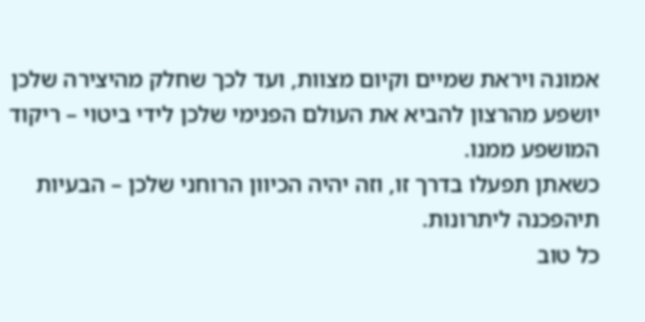אמונה ויראת שמיים וקיום מצוות, ועד לכך שחלק מהיצירה שלכן יושפע מהרצון להביא את העולם הפנימי שלכן לידי ביטוי – ריקוד המושפע ממנו.
כשאתן תפעלו בדרך זו, וזה יהיה הכיוון הרוחני שלכן – הבעיות תיהפכנה ליתרונות.
כל טוב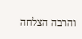והרבה הצלחה